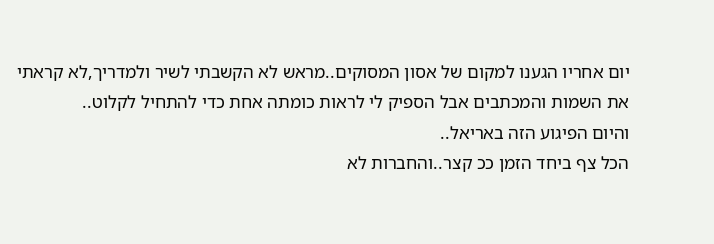יום אחריו הגענו למקום של אסון המסוקים..מראש לא הקשבתי לשיר ולמדריך,לא קראתי את השמות והמכתבים אבל הספיק לי לראות כומתה אחת כדי להתחיל לקלוט..
והיום הפיגוע הזה באריאל..
הכל צף ביחד הזמן ככ קצר..והחברות לא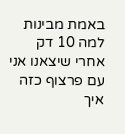באמת מבינות למה 10 דק אחרי שיצאנו אני עם פרצוף כזה
איך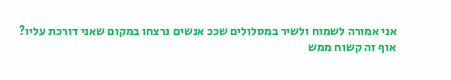אני אמורה לשמוח ולשיר במסלולים שככ אנשים נרצחו במקום שאני דורכת עליו?
אוף זה קשוח ממש